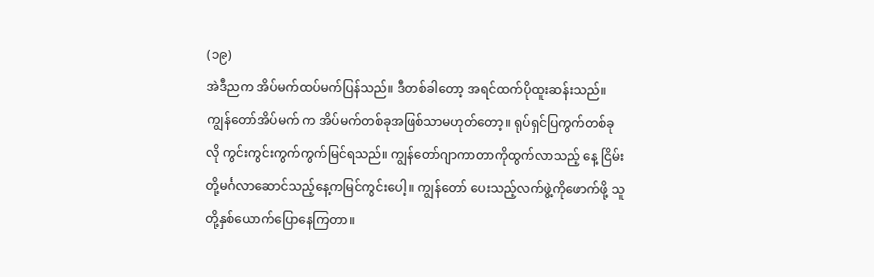(၁၉)
အဲဒီညက အိပ်မက်ထပ်မက်ပြန်သည်။ ဒီတစ်ခါတော့ အရင်ထက်ပိုထူးဆန်းသည်။ ကျွန်တော်အိပ်မက် က အိပ်မက်တစ်ခုအဖြစ်သာမဟုတ်တော့။ ရုပ်ရှင်ပြကွက်တစ်ခုလို ကွင်းကွင်းကွက်ကွက်မြင်ရသည်။ ကျွန်တော်ဂျာကာတာကိုထွက်လာသည့် နေ့ ငြိမ်းတို့မင်္ဂလာဆောင်သည့်နေ့ကမြင်ကွင်းပေါ့။ ကျွန်တော် ပေးသည့်လက်ဖွဲ့ကိုဖောက်ဖို့ သူတို့နှစ်ယောက်ပြောနေကြတာ။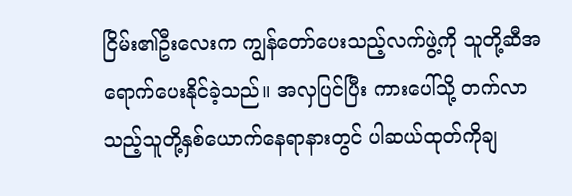ငြိမ်း၏ဦးလေးက ကျွန်တော်ပေးသည့်လက်ဖွဲ့ကို သူတို့ဆီအရောက်ပေးနိုင်ခဲ့သည်။ အလှပြင်ပြီး ကားပေါ်သို့ တက်လာသည့်သူတို့နှစ်ယောက်နေရာနားတွင် ပါဆယ်ထုတ်ကိုချ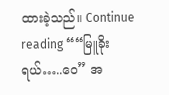ထားခဲ့သည်။ Continue reading ““မြူခိုးရယ်…..ဝေ” အ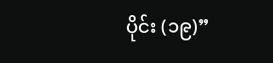ပိုင်း (၁၉)”